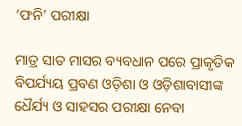‘ଫନି’ ପରୀକ୍ଷା

ମାତ୍ର ସାତ ମାସର ବ୍ୟବଧାନ ପରେ ପ୍ରାକୃତିକ ବିପର୍ଯ୍ୟୟ ପ୍ରବଣ ଓଡ଼ିଶା ଓ ଓଡ଼ିଶାବାସୀଙ୍କ ଧୈର୍ଯ୍ୟ ଓ ସାହସର ପରୀକ୍ଷା ନେବା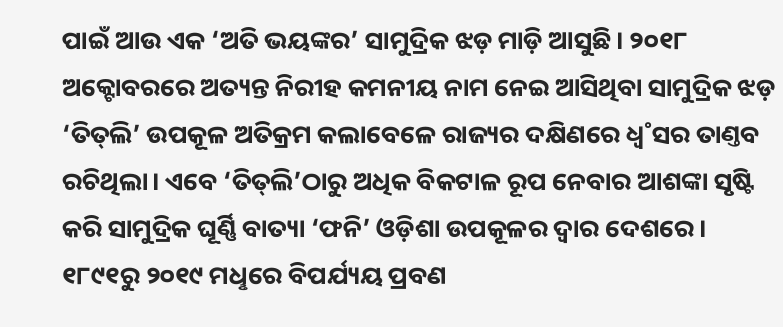ପାଇଁ ଆଉ ଏକ ‘ଅତି ଭୟଙ୍କର’ ସାମୁଦ୍ରିକ ଝଡ଼ ମାଡ଼ି ଆସୁଛି। ୨୦୧୮ ଅକ୍ଟୋବରରେ ଅତ୍ୟନ୍ତ ନିରୀହ କମନୀୟ ନାମ ନେଇ ଆସିଥିବା ସାମୁଦ୍ରିକ ଝଡ଼ ‘ତିତ୍‌ଲି’ ଉପକୂଳ ଅତିକ୍ରମ କଲାବେଳେ ରାଜ୍ୟର ଦକ୍ଷିଣରେ ଧ୍ବ˚ସର ତାଣ୍ତବ ରଚିଥିଲା। ଏବେ ‘ତିତ୍‌ଲି’ଠାରୁ ଅଧିକ ବିକଟାଳ ରୂପ ନେବାର ଆଶଙ୍କା ସୃଷ୍ଟି କରି ସାମୁଦ୍ରିକ ଘୂର୍ଣ୍ଣି ବାତ୍ୟା ‘ଫନି’ ଓଡ଼ିଶା ଉପକୂଳର ଦ୍ବାର ଦେଶରେ। ୧୮୯୧ରୁ ୨୦୧୯ ମଧୢରେ ବିପର୍ଯ୍ୟୟ ପ୍ରବଣ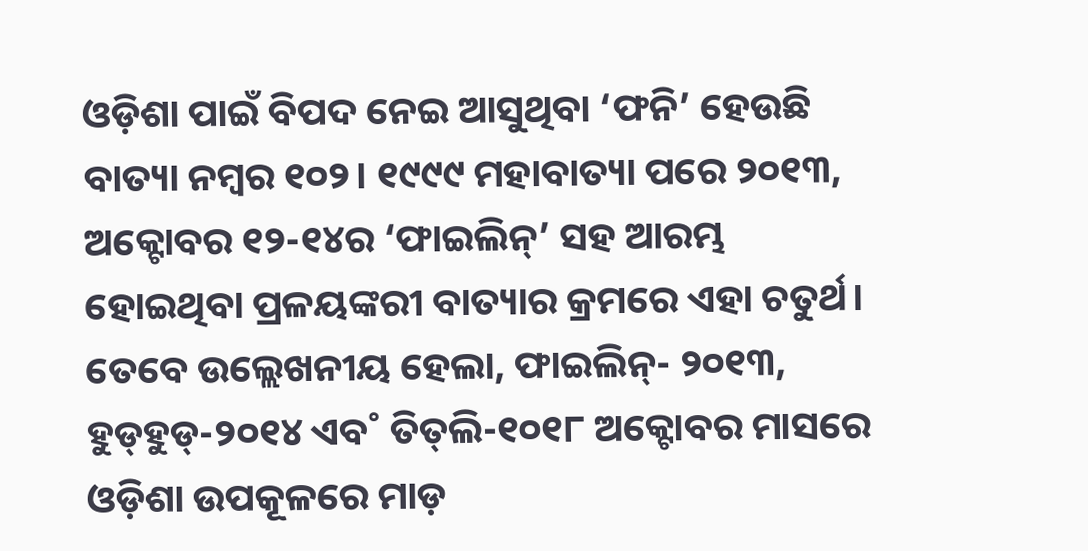ଓଡ଼ିଶା ପାଇଁ ବିପଦ ନେଇ ଆସୁଥିବା ‘ଫନି’ ହେଉଛି ବାତ୍ୟା ନମ୍ବର ୧୦୨। ୧୯୯୯ ମହାବାତ୍ୟା ପରେ ୨୦୧୩, ଅକ୍ଟୋବର ୧୨-୧୪ର ‘ଫାଇଲିନ୍‌’ ସହ ଆରମ୍ଭ ହୋଇଥିବା ପ୍ରଳୟଙ୍କରୀ ବାତ୍ୟାର କ୍ରମରେ ଏହା ଚତୁର୍ଥ। ତେବେ ଉଲ୍ଲେଖନୀୟ ହେଲା, ଫାଇଲିନ୍‌- ୨୦୧୩, ହୁଡ୍‌ହୁଡ୍‌-୨୦୧୪ ଏବ˚ ତିତ୍‌ଲି-୧୦୧୮ ଅକ୍ଟୋବର ମାସରେ ଓଡ଼ିଶା ଉପକୂଳରେ ମାଡ଼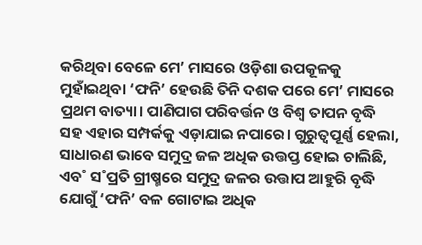କରିଥିବା ବେଳେ ମେ’ ମାସରେ ଓଡ଼ିଶା ଉପକୂଳକୁ ମୁହାଁଇଥିବା ‘ଫନି’ ହେଉଛି ତିନି ଦଶକ ପରେ ମେ’ ମାସରେ ପ୍ରଥମ ବାତ୍ୟା। ପାଣିପାଗ ପରିବର୍ତ୍ତନ ଓ ବିଶ୍ବ ତାପନ ବୃଦ୍ଧି ସହ ଏହାର ସମ୍ପର୍କକୁ ଏଡ଼ାଯାଇ ନପାରେ। ଗୁରୁତ୍ବପୂର୍ଣ୍ଣ ହେଲା, ସାଧାରଣ ଭାବେ ସମୁଦ୍ର ଜଳ ଅଧିକ ଉତ୍ତପ୍ତ ହୋଇ ଚାଲିଛି, ଏବ˚ ସ˚ପ୍ରତି ଗ୍ରୀଷ୍ମରେ ସମୁଦ୍ର ଜଳର ଉତ୍ତାପ ଆହୁରି ବୃଦ୍ଧି ଯୋଗୁଁ ‘ଫନି’ ବଳ ଗୋଟାଇ ଅଧିକ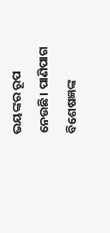ଭୟଙ୍କର ରୂପ ନେଉଛି। ପାଣିପାଗ ବିଶେଷଜ୍ଞଙ୍କ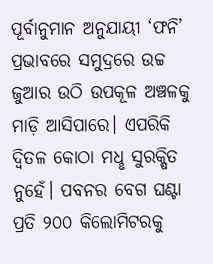ପୂର୍ବାନୁମାନ ଅନୁଯାୟୀ ‘ଫନି’ ପ୍ରଭାବରେ ସମୁଦ୍ରରେ ଉଚ୍ଚ ଜୁଆର ଉଠି ଉପକୂଳ ଅଞ୍ଚଳକୁ ମାଡ଼ି ଆସିପାରେ। ଏପରିକି ଦ୍ବିତଳ କୋଠା ମଧୢ ସୁରକ୍ଷିତ ନୁହେଁ। ପବନର ବେଗ ଘଣ୍ଟା ପ୍ରତି ୨୦୦ କିଲୋମିଟରକୁ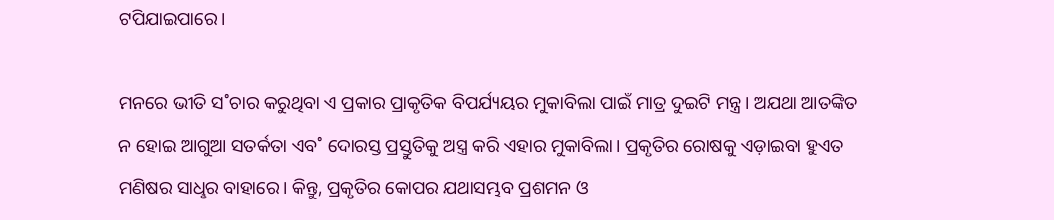ଟପିଯାଇପାରେ।

ମନରେ ଭୀତି ସ˚ଚାର କରୁଥିବା ଏ ପ୍ରକାର ପ୍ରାକୃତିକ ବିପର୍ଯ୍ୟୟର ମୁକାବିଲା ପାଇଁ ମାତ୍ର ଦୁଇଟି ମନ୍ତ୍ର। ଅଯଥା ଆତଙ୍କିତ ନ ହୋଇ ଆଗୁଆ ସତର୍କତା ଏବ˚ ଦୋରସ୍ତ ପ୍ରସ୍ତୁତିକୁ ଅସ୍ତ୍ର କରି ଏହାର ମୁକାବିଲା। ପ୍ରକୃତିର ରୋଷକୁ ଏଡ଼ାଇବା ହୁଏତ ମଣିଷର ସାଧୢର ବାହାରେ। କିନ୍ତୁ, ପ୍ରକୃତିର କୋପର ଯଥାସମ୍ଭବ ପ୍ରଶମନ ଓ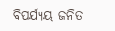ବିପର୍ଯ୍ୟୟ ଜନିତ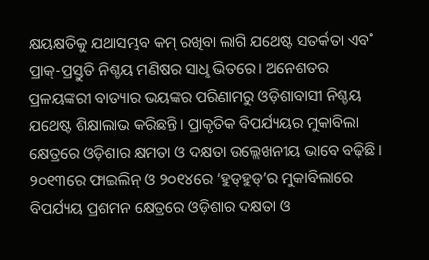କ୍ଷୟକ୍ଷତିକୁ ଯଥାସମ୍ଭବ କମ୍‌ ରଖିବା ଲାଗି ଯଥେଷ୍ଟ ସତର୍କତା ଏବ˚ ପ୍ରାକ୍‌-ପ୍ରସ୍ତୁତି ନିଶ୍ଚୟ ମଣିଷର ସାଧୢ ଭିତରେ। ଅନେଶତର ପ୍ରଳୟଙ୍କରୀ ବାତ୍ୟାର ଭୟଙ୍କର ପରିଣାମରୁ ଓଡ଼ିଶାବାସୀ ନିଶ୍ଚୟ ଯଥେଷ୍ଟ ଶିକ୍ଷାଲାଭ କରିଛନ୍ତି। ପ୍ରାକୃତିକ ବିପର୍ଯ୍ୟୟର ମୁକାବିଲା କ୍ଷେତ୍ରରେ ଓଡ଼ିଶାର କ୍ଷମତା ଓ ଦକ୍ଷତା ଉଲ୍ଲେଖନୀୟ ଭାବେ ବଢ଼ିଛି। ୨୦୧୩ରେ ଫାଇଲିନ୍‌ ଓ ୨୦୧୪ରେ ‘ହୁଡ୍‌ହୁଡ୍‌’ର ମୁକାବିଲାରେ ବିପର୍ଯ୍ୟୟ ପ୍ରଶମନ କ୍ଷେତ୍ରରେ ଓଡ଼ିଶାର ଦକ୍ଷତା ଓ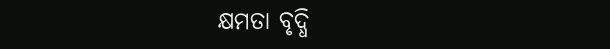କ୍ଷମତା ବୃଦ୍ଧି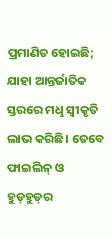ପ୍ରମାଣିତ ହୋଇଛି; ଯାହା ଆନ୍ତର୍ଜାତିକ ସ୍ତରରେ ମଧୢ ସ୍ବୀକୃତି ଲାଭ କରିଛି। ତେବେ ଫାଇଲିନ୍‌ ଓ ହୁଡ୍‌ହୁଡ୍‌ର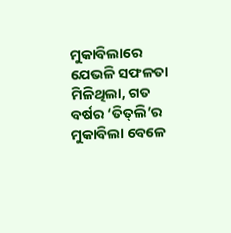ମୁକାବିଲାରେ ଯେଭଳି ସଫଳତା ମିଳିଥିଲା, ଗତ ବର୍ଷର ‘ତିତ୍‌ଲି’ର ମୁକାବିଲା ବେଳେ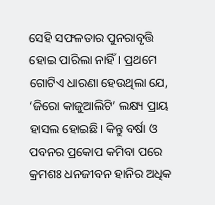ସେହି ସଫଳତାର ପୁନରାବୃତ୍ତି ହୋଇ ପାରିଲା ନାହିଁ। ପ୍ରଥମେ ଗୋଟିଏ ଧାରଣା ହେଉଥିଲା ଯେ, ‘ଜିରୋ କାଜୁଆଲିଟି’ ଲକ୍ଷ୍ୟ ପ୍ରାୟ ହାସଲ ହୋଇଛି। କିନ୍ତୁ ବର୍ଷା ଓ ପବନର ପ୍ରକୋପ କମିବା ପରେ କ୍ରମଶଃ ଧନଜୀବନ ହାନିର ଅଧିକ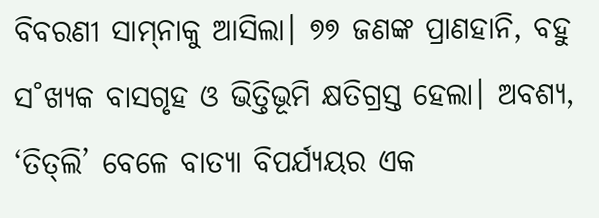ବିବରଣୀ ସାମ୍‌ନାକୁ ଆସିଲା। ୭୭ ଜଣଙ୍କ ପ୍ରାଣହାନି, ବହୁ ସ˚ଖ୍ୟକ ବାସଗୃହ ଓ ଭିତ୍ତିଭୂମି କ୍ଷତିଗ୍ରସ୍ତ ହେଲା। ଅବଶ୍ୟ, ‘ତିତ୍‌ଲି’ ବେଳେ ବାତ୍ୟା ବିପର୍ଯ୍ୟୟର ଏକ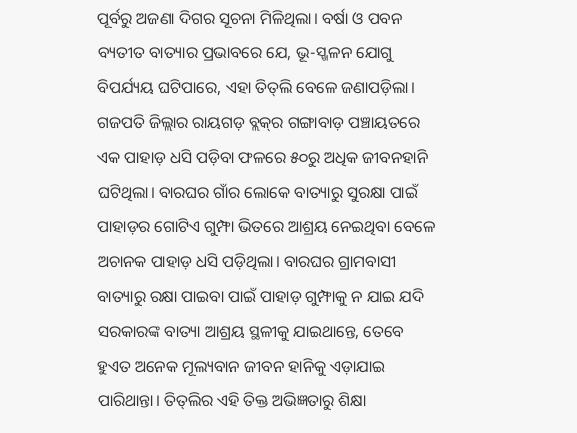ପୂର୍ବରୁ ଅଜଣା ଦିଗର ସୂଚନା ମିଳିଥିଲା। ବର୍ଷା ଓ ପବନ ବ୍ୟତୀତ ବାତ୍ୟାର ପ୍ରଭାବରେ ଯେ, ଭୂ-ସ୍ଖଳନ ଯୋଗୁ ବିପର୍ଯ୍ୟୟ ଘଟିପାରେ, ଏହା ତିତ୍‌ଲି ବେଳେ ଜଣାପଡ଼ିଲା। ଗଜପତି ଜିଲ୍ଲାର ରାୟଗଡ଼ ବ୍ଲକ୍‌ର ଗଙ୍ଗାବାଡ଼ ପଞ୍ଚାୟତରେ ଏକ ପାହାଡ଼ ଧସି ପଡ଼ିବା ଫଳରେ ୫୦ରୁ ଅଧିକ ଜୀବନହାନି ଘଟିଥିଲା। ବାରଘର ଗାଁର ଲୋକେ ବାତ୍ୟାରୁ ସୁରକ୍ଷା ପାଇଁ ପାହାଡ଼ର ଗୋଟିଏ ଗୁମ୍ଫା ଭିତରେ ଆଶ୍ରୟ ନେଇଥିବା ବେଳେ ଅଚାନକ ପାହାଡ଼ ଧସି ପଡ଼ିଥିଲା। ବାରଘର ଗ୍ରାମବାସୀ ବାତ୍ୟାରୁ ରକ୍ଷା ପାଇବା ପାଇଁ ପାହାଡ଼ ଗୁମ୍ଫାକୁ ନ ଯାଇ ଯଦି ସରକାରଙ୍କ ବାତ୍ୟା ଆଶ୍ରୟ ସ୍ଥଳୀକୁ ଯାଇଥାନ୍ତେ, ତେବେ ହୁଏତ ଅନେକ ମୂଲ୍ୟବାନ ଜୀବନ ହାନିକୁ ଏଡ଼ାଯାଇ ପାରିଥାନ୍ତା। ତିତ୍‌ଲିର ଏହି ତିକ୍ତ ଅଭିଜ୍ଞତାରୁ ଶିକ୍ଷା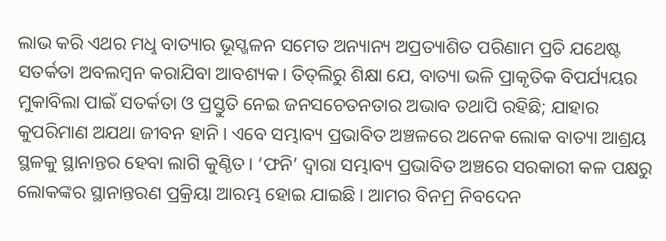ଲାଭ କରି ଏଥର ମଧୢ ବାତ୍ୟାର ଭୂସ୍ଖଳନ ସମେତ ଅନ୍ୟାନ୍ୟ ଅପ୍ରତ୍ୟାଶିତ ପରିଣାମ ପ୍ରତି ଯଥେଷ୍ଟ ସତର୍କତା ଅବଲମ୍ବନ କରାଯିବା ଆବଶ୍ୟକ। ତିତ୍‌ଲିରୁ ଶିକ୍ଷା ଯେ, ବାତ୍ୟା ଭଳି ପ୍ରାକୃତିକ ବିପର୍ଯ୍ୟୟର ମୁକାବିଲା ପାଇଁ ସତର୍କତା ଓ ପ୍ରସ୍ତୁତି ନେଇ ଜନସଚେତନତାର ଅଭାବ ତଥାପି ରହିଛି; ଯାହାର କୁପରିମାଣ ଅଯଥା ଜୀବନ ହାନି। ଏବେ ସମ୍ଭାବ୍ୟ ପ୍ରଭାବିତ ଅଞ୍ଚଳରେ ଅନେକ ଲୋକ ବାତ୍ୟା ଆଶ୍ରୟ ସ୍ଥଳକୁ ସ୍ଥାନାନ୍ତର ହେବା ଲାଗି କୁଣ୍ଠିତ। ‘ଫନି’ ଦ୍ବାରା ସମ୍ଭାବ୍ୟ ପ୍ରଭାବିତ ଅଞ୍ଚରେ ସରକାରୀ କଳ ପକ୍ଷରୁ ଲୋକଙ୍କର ସ୍ଥାନାନ୍ତରଣ ପ୍ରକ୍ରିୟା ଆରମ୍ଭ ହୋଇ ଯାଇଛି। ଆମର ବିନମ୍ର ନିବଦେନ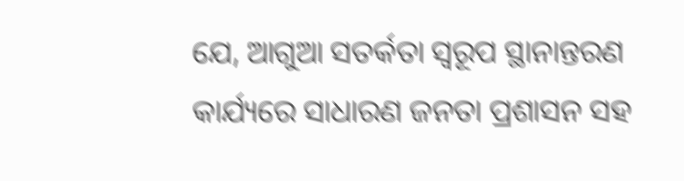ଯେ, ଆଗୁଆ ସତର୍କତା ସ୍ବରୂପ ସ୍ଥାନାନ୍ତରଣ କାର୍ଯ୍ୟରେ ସାଧାରଣ ଜନତା ପ୍ରଶାସନ ସହ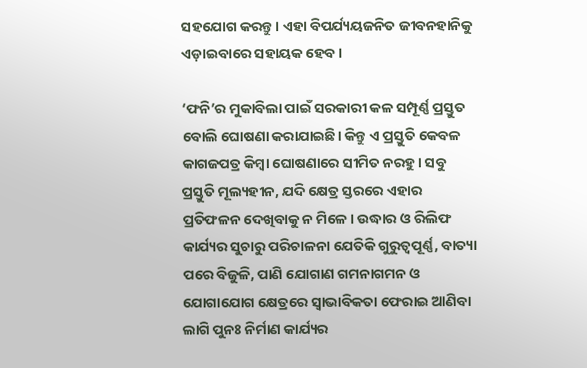ସହଯୋଗ କରନ୍ତୁ। ଏହା ବିପର୍ଯ୍ୟୟଜନିତ ଜୀବନହାନିକୁ ଏଡ଼ାଇବାରେ ସହାୟକ ହେବ।

‘ଫନି’ର ମୁକାବିଲା ପାଇଁ ସରକାରୀ କଳ ସମ୍ପୂର୍ଣ୍ଣ ପ୍ରସ୍ତୁତ ବୋଲି ଘୋଷଣା କରାଯାଇଛି। କିନ୍ତୁ ଏ ପ୍ରସ୍ତୁତି କେବଳ କାଗଜପତ୍ର କିମ୍ବା ଘୋଷଣାରେ ସୀମିତ ନରହୁ। ସବୁ ପ୍ରସ୍ତୁତି ମୂଲ୍ୟହୀନ, ଯଦି କ୍ଷେତ୍ର ସ୍ତରରେ ଏହାର ପ୍ରତିଫଳନ ଦେଖିବାକୁ ନ ମିଳେ। ଉଦ୍ଧାର ଓ ରିଲିଫ କାର୍ଯ୍ୟର ସୁଚାରୁ ପରିଚାଳନା ଯେତିକି ଗୁରୁତ୍ବପୂର୍ଣ୍ଣ, ବାତ୍ୟା ପରେ ବିଜୁଳି, ପାଣି ଯୋଗାଣ ଗମନାଗମନ ଓ ଯୋଗାଯୋଗ କ୍ଷେତ୍ରରେ ସ୍ବାଭାବିକତା ଫେରାଇ ଆଣିବା ଲାଗି ପୁନଃ ନିର୍ମାଣ କାର୍ଯ୍ୟର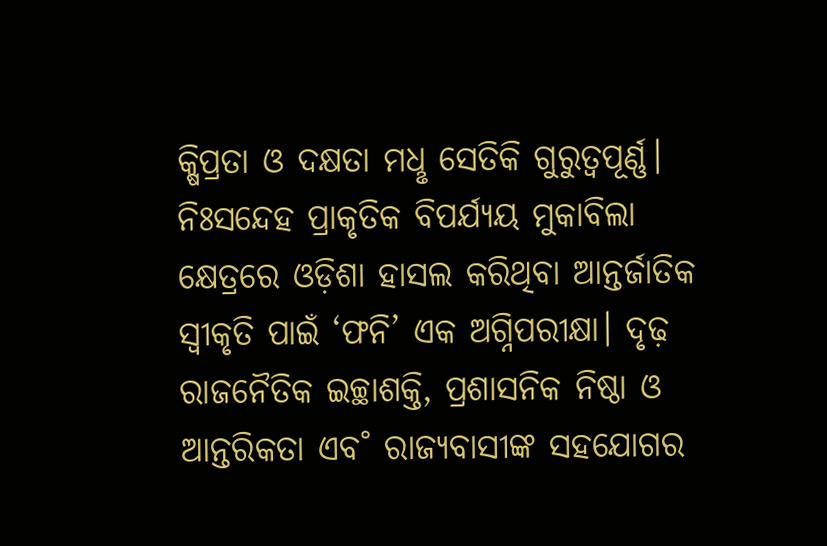କ୍ଷିପ୍ରତା ଓ ଦକ୍ଷତା ମଧୢ ସେତିକି ଗୁରୁତ୍ବପୂର୍ଣ୍ଣ। ନିଃସନ୍ଦେହ ପ୍ରାକୃତିକ ବିପର୍ଯ୍ୟୟ ମୁକାବିଲା କ୍ଷେତ୍ରରେ ଓଡ଼ିଶା ହାସଲ କରିଥିବା ଆନ୍ତର୍ଜାତିକ ସ୍ବୀକୃତି ପାଇଁ ‘ଫନି’ ଏକ ଅଗ୍ନିପରୀକ୍ଷା। ଦୃଢ଼ ରାଜନୈତିକ ଇଚ୍ଛାଶକ୍ତି, ପ୍ରଶାସନିକ ନିଷ୍ଠା ଓ ଆନ୍ତରିକତା ଏବ˚ ରାଜ୍ୟବାସୀଙ୍କ ସହଯୋଗର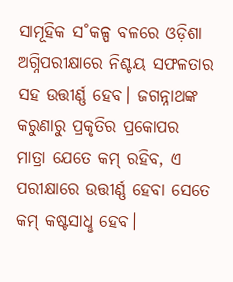ସାମୂହିକ ସ˚କଳ୍ପ ବଳରେ ଓଡ଼ିଶା ଅଗ୍ନିପରୀକ୍ଷାରେ ନିଶ୍ଚୟ ସଫଳତାର ସହ ଉତ୍ତୀର୍ଣ୍ଣ ହେବ। ଜଗନ୍ନାଥଙ୍କ କରୁଣାରୁ ପ୍ରକୃତିର ପ୍ରକୋପର ମାତ୍ରା ଯେତେ କମ୍‌ ରହିବ, ଏ ପରୀକ୍ଷାରେ ଉତ୍ତୀର୍ଣ୍ଣ ହେବା ସେତେ କମ୍‌ କଷ୍ଟସାଧୢ ହେବ।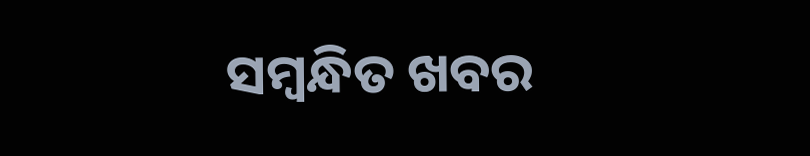ସମ୍ବନ୍ଧିତ ଖବର